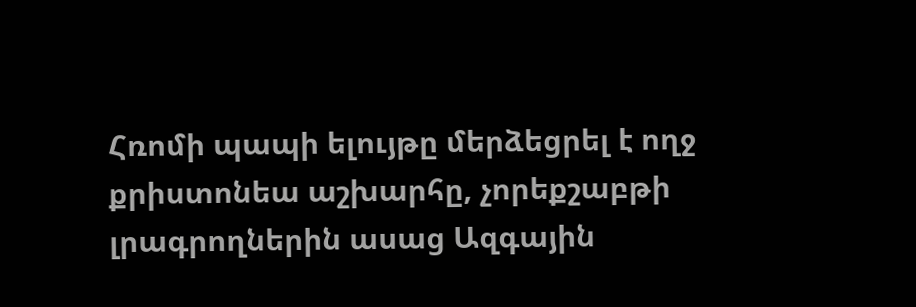Հռոմի պապի ելույթը մերձեցրել է ողջ քրիստոնեա աշխարհը, չորեքշաբթի լրագրողներին ասաց Ազգային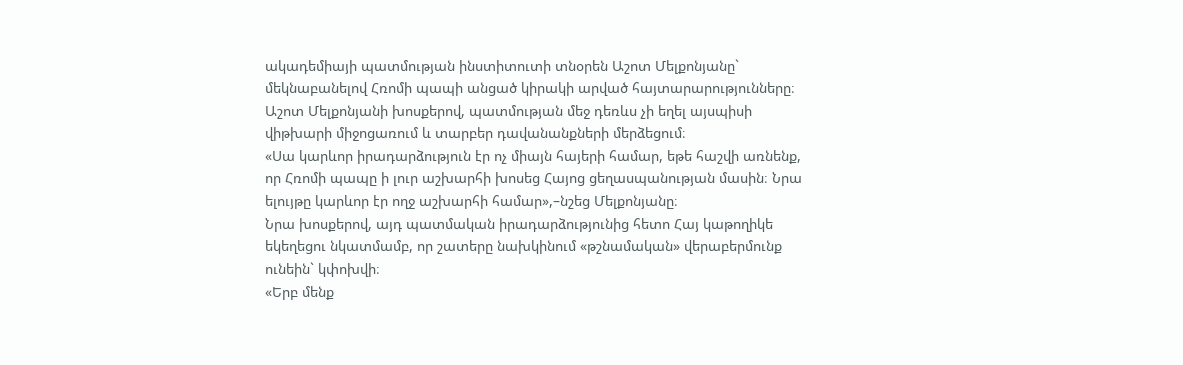ակադեմիայի պատմության ինստիտուտի տնօրեն Աշոտ Մելքոնյանը` մեկնաբանելով Հռոմի պապի անցած կիրակի արված հայտարարությունները։
Աշոտ Մելքոնյանի խոսքերով, պատմության մեջ դեռևս չի եղել այսպիսի վիթխարի միջոցառում և տարբեր դավանանքների մերձեցում։
«Սա կարևոր իրադարձություն էր ոչ միայն հայերի համար, եթե հաշվի առնենք, որ Հռոմի պապը ի լուր աշխարհի խոսեց Հայոց ցեղասպանության մասին։ Նրա ելույթը կարևոր էր ողջ աշխարհի համար»,–նշեց Մելքոնյանը։
Նրա խոսքերով, այդ պատմական իրադարձությունից հետո Հայ կաթողիկե եկեղեցու նկատմամբ, որ շատերը նախկինում «թշնամական» վերաբերմունք ունեին` կփոխվի։
«Երբ մենք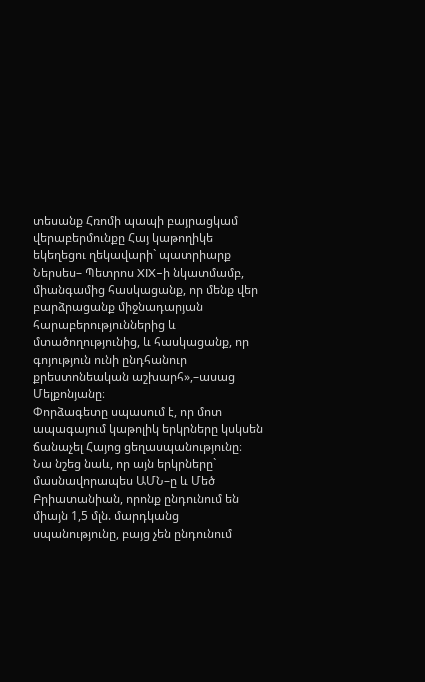տեսանք Հռոմի պապի բայրացկամ վերաբերմունքը Հայ կաթողիկե եկեղեցու ղեկավարի` պատրիարք Ներսես– Պետրոս XIX–ի նկատմամբ, միանգամից հասկացանք, որ մենք վեր բարձրացանք միջնադարյան հարաբերություններից և մտածողությունից, և հասկացանք, որ գոյություն ունի ընդհանուր քրեստոնեական աշխարհ»,–ասաց Մելքոնյանը։
Փորձագետը սպասում է, որ մոտ ապագայում կաթոլիկ երկրները կսկսեն ճանաչել Հայոց ցեղասպանությունը։
Նա նշեց նաև, որ այն երկրները` մասնավորապես ԱՄՆ–ը և Մեծ Բրիատանիան, որոնք ընդունում են միայն 1,5 մլն. մարդկանց սպանությունը, բայց չեն ընդունում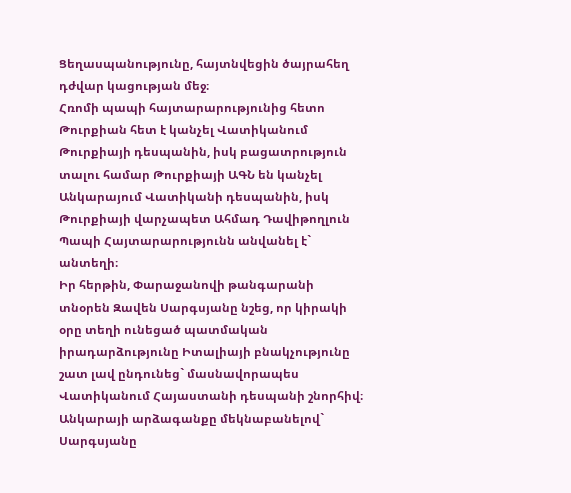Ցեղասպանությունը, հայտնվեցին ծայրահեղ դժվար կացության մեջ։
Հռոմի պապի հայտարարությունից հետո Թուրքիան հետ է կանչել Վատիկանում Թուրքիայի դեսպանին, իսկ բացատրություն տալու համար Թուրքիայի ԱԳՆ են կանչել Անկարայում Վատիկանի դեսպանին, իսկ Թուրքիայի վարչապետ Ահմադ Դավիթողլուն Պապի Հայտարարությունն անվանել է` անտեղի։
Իր հերթին, Փարաջանովի թանգարանի տնօրեն Զավեն Սարգսյանը նշեց, որ կիրակի օրը տեղի ունեցած պատմական իրադարձությունը Իտալիայի բնակչությունը շատ լավ ընդունեց` մասնավորապես Վատիկանում Հայաստանի դեսպանի շնորհիվ։
Անկարայի արձագանքը մեկնաբանելով` Սարգսյանը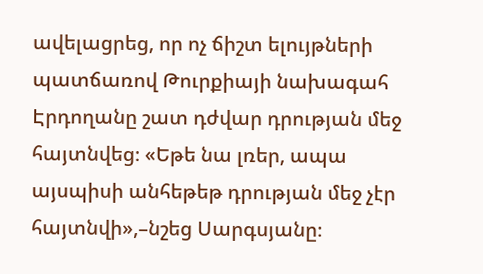ավելացրեց, որ ոչ ճիշտ ելույթների պատճառով Թուրքիայի նախագահ Էրդողանը շատ դժվար դրության մեջ հայտնվեց։ «Եթե նա լռեր, ապա այսպիսի անհեթեթ դրության մեջ չէր հայտնվի»,–նշեց Սարգսյանը։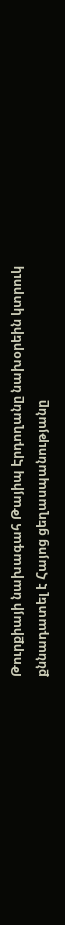Թուրքիայի նախագահ Թայիպ Էրդողանը նախօրեին կտրուկ քննադատել է Հայոց ցեղասպանությանը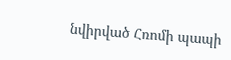նվիրված Հռոմի պապի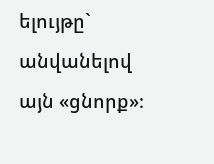ելույթը` անվանելով այն «ցնորք»։